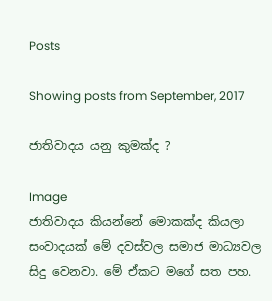Posts

Showing posts from September, 2017

ජාතිවාදය යනු කුමක්ද ?

Image
ජාතිවාදය කියන්නේ මොකක්ද කියලා සංවාදයක් මේ දවස්වල සමාජ මාධ්‍යවල සිදු වෙනවා. මේ ඒකට මගේ සත පහ.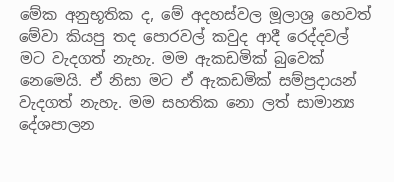මේක අනුභූතික ද, මේ අදහස්වල මූලාශ්‍ර හෙවත් මේවා කියපු තද පොරවල් කවුද ආදී රෙද්දවල් මට වැදගත් නැහැ. මම ඇකඩමික් බුවෙක් නෙමෙයි. ඒ නිසා මට ඒ ඇකඩමික් සම්ප්‍රදායන් වැදගත් නැහැ. මම සහතික නො ලත් සාමාන්‍ය දේශපාලන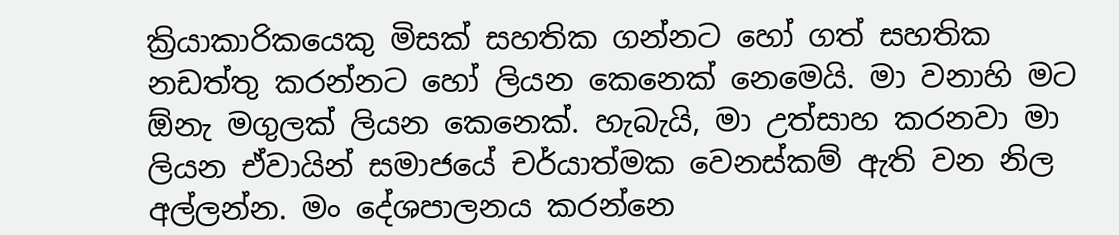ක්‍රියාකාරිකයෙකු මිසක් සහතික ගන්නට හෝ ගත් සහතික නඩත්තු කරන්නට හෝ ලියන කෙනෙක් නෙමෙයි. මා වනාහි මට ඕනැ මගුලක් ලියන කෙනෙක්. හැබැයි, මා උත්සාහ කරනවා මා ලියන ඒවායින් සමාජයේ චර්යාත්මක වෙනස්කම් ඇති වන නිල අල්ලන්න. මං දේශපාලනය කරන්නෙ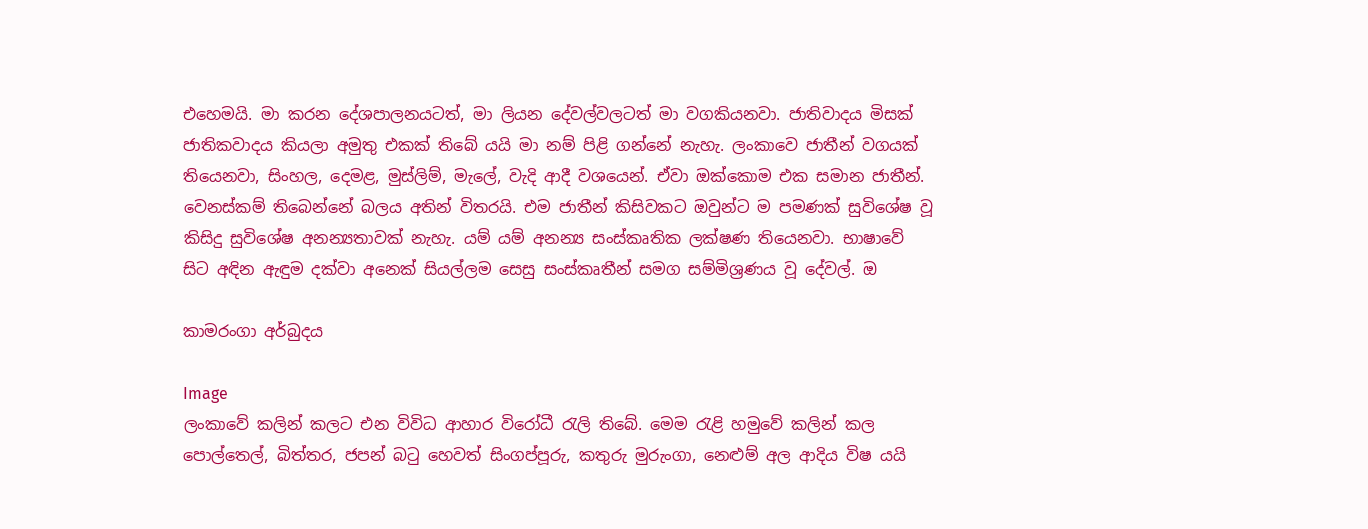එහෙමයි. මා කරන දේශපාලනයටත්, මා ලියන දේවල්වලටත් මා වගකියනවා. ජාතිවාදය මිසක් ජාතිකවාදය කියලා අමුතු එකක් තිබේ යයි මා නම් පිළි ගන්නේ නැහැ. ලංකාවෙ ජාතීන් වගයක් තියෙනවා, සිංහල, දෙමළ, මුස්ලිම්, මැලේ, වැදි ආදී වශයෙන්. ඒවා ඔක්කොම එක සමාන ජාතීන්. වෙනස්කම් තිබෙන්නේ බලය අතින් විතරයි. එම ජාතීන් කිසිවකට ඔවුන්ට ම පමණක් සුවිශේෂ වූ කිසිදු සුවිශේෂ අනන්‍යතාවක් නැහැ. යම් යම් අනන්‍ය සංස්කෘතික ලක්ෂණ තියෙනවා. භාෂාවේ සිට අඳින ඇඳුම දක්වා අනෙක් සියල්ලම සෙසු සංස්කෘතීන් සමග සම්මිශ්‍රණය වූ දේවල්. ඔ

කාමරංගා අර්බුදය

Image
ලංකාවේ කලින් කලට එන විවිධ ආහාර විරෝධී රැලි තිබේ. මෙම රැළි හමුවේ කලින් කල පොල්තෙල්, බිත්තර, ජපන් බටු හෙවත් සිංගප්පූරු, කතුරු මුරුංගා, නෙළුම් අල ආදිය විෂ යයි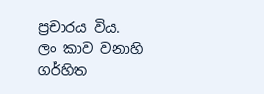ප්‍රචාරය විය.  ලං කාව වනාහි ගර්හිත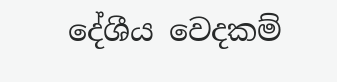දේශීය වෙදකම්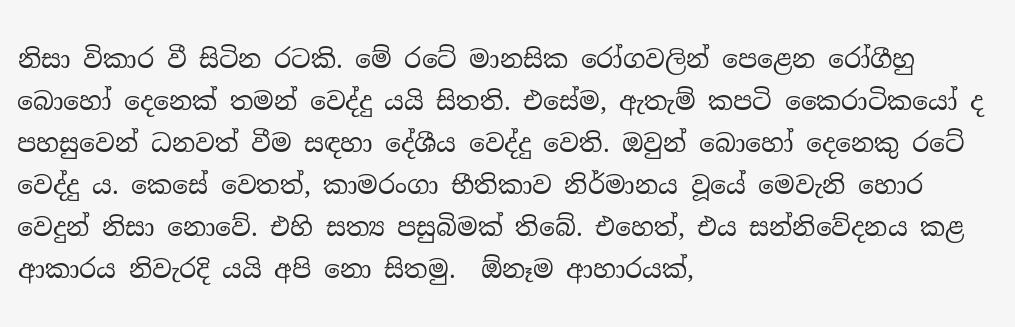නිසා විකාර වී සිටින රටකි. මේ රටේ මානසික රෝගවලින් පෙළෙන රෝගීහු බොහෝ දෙනෙක් තමන් වෙද්දු යයි සිතති. එසේම, ඇතැම් කපටි කෛරාටිකයෝ ද පහසුවෙන් ධනවත් වීම සඳහා දේශීය වෙද්දු වෙති. ඔවුන් බොහෝ දෙනෙකු රටේ වෙද්දු ය. කෙසේ වෙතත්, කාමරංගා භීතිකාව නිර්මානය වූයේ මෙවැනි හොර වෙදුන් නිසා නොවේ. එහි සත්‍ය පසුබිමක් තිබේ. එහෙත්, එය සන්නිවේදනය කළ ආකාරය නිවැරදි යයි අපි නො සිතමු.  ඕනෑම ආහාරයක්,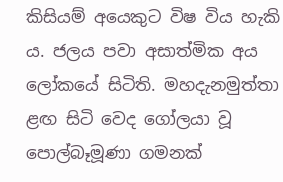කිසියම් අයෙකුට විෂ විය හැකි ය. ජලය පවා අසාත්මික අය ලෝකයේ සිටිති. මහදැනමුත්තා ළඟ සිටි වෙද ගෝලයා වූ පොල්බෑමූණා ගමනක්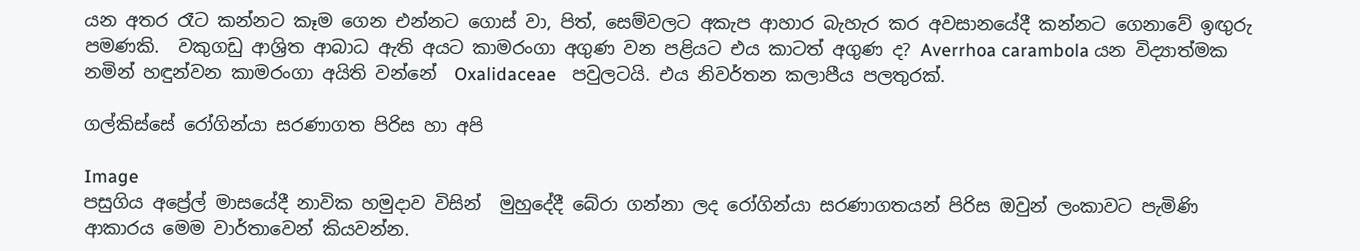යන අතර රෑට කන්නට කෑම ගෙන එන්නට ගොස් වා, පිත්, සෙම්වලට අකැප ආහාර බැහැර කර අවසානයේදී කන්නට ගෙනාවේ ඉඟුරු පමණකි.  වකුගඩු ආශ්‍රිත ආබාධ ඇති අයට කාමරංගා අගුණ වන පළියට එය කාටත් අගුණ ද? Averrhoa carambola යන විද්‍යාත්මක නමින් හඳුන්වන කාමරංගා අයිති වන්නේ  Oxalidaceae   පවුලටයි. එය නිවර්තන කලාපීය පලතුරක්.

ගල්කිස්සේ රෝගින්යා සරණාගත පිරිස හා අපි

Image
පසුගිය අප්‍රේල් මාසයේදී නාවික හමුදාව විසින්  මුහුදේදී බේරා ගන්නා ලද රෝගින්යා සරණාගතයන් පිරිස ඔවුන් ලංකාවට පැමිණි ආකාරය මෙම වාර්තාවෙන් කියවන්න.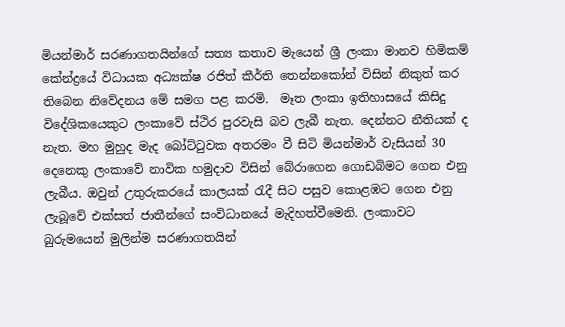මියන්මාර් සරණාගතයින්ගේ සත්‍ය කතාව මැයෙන් ශ්‍රී ලංකා මානව හිමිකම් කේන්ද්‍රයේ විධායක අධ්‍යක්ෂ රජිත් කීර්ති තෙන්නකෝන් විසින් නිකුත් කර තිබෙන නිවේදනය මේ සමග පළ කරමි.  මෑත ලංකා ඉතිහාසයේ කිසිදු විදේශිකයෙකුට ලංකාවේ ස්ථිර පුරවැසි බව ලැබී නැත. දෙන්නට නීතියක් ද නැත. මහ මුහුද මැද බෝට්ටුවක අතරමං වී සිටි මියන්මාර් වැසියන් 30 දෙනෙකු ලංකාවේ නාවික හමුදාව විසින් බේරාගෙන ගොඩබිමට ගෙන එනු ලැබීය. ඔවුන් උතුරුකරයේ කාලයක් රැදී සිට පසුව කොළඹට ගෙන එනු ලැබූවේ එක්සත් ජාතීන්ගේ සංවිධානයේ මැදිහත්වීමෙනි. ලංකාවට බුරුමයෙන් මුලින්ම සරණාගතයින්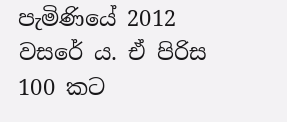පැමිණියේ 2012 වසරේ ය. ඒ පිරිස 100 කට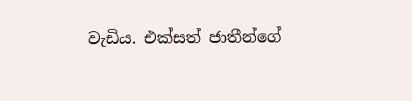වැඩිය. එක්සත් ජාතීන්ගේ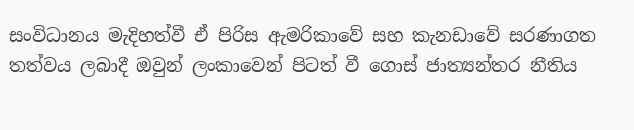සංවිධානය මැදිහත්වී ඒ පිරිස ඇමරිකාවේ සහ කැනඩාවේ සරණාගත තත්වය ලබාදී ඔවුන් ලංකාවෙන් පිටත් වී ගොස් ජාත්‍යන්තර නීතිය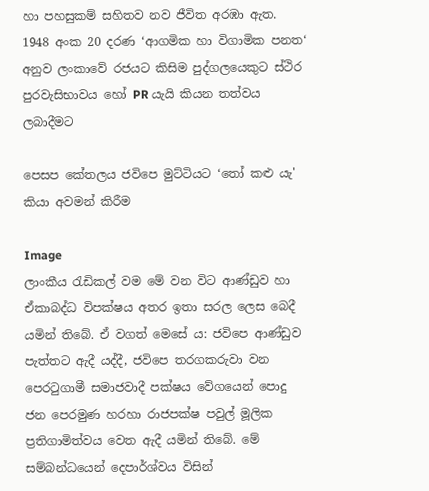හා පහසුකම් සහිතව නව ජීවිත අරඹා ඇත. 1948 අංක 20 දරණ ‘ආගමික හා විගාමික පනත‘ අනුව ලංකාවේ රජයට කිසිම පුද්ගලයෙකුට ස්ථිර පුරවැසිභාවය හෝ PR යැයි කියන තත්වය ලබාදීමට

පෙසප කේතලය ජවිපෙ මුට්ටියට ‘තෝ කළු යැ' කියා අවමන් කිරීම

Image
ලාංකීය රැඩිකල් වම මේ වන විට ආණ්ඩුව හා ඒකාබද්ධ විපක්ෂය අතර ඉතා සරල ලෙස බෙදී යමින් තිබේ. ඒ වගත් මෙසේ ය: ජවිපෙ ආණ්ඩුව පැත්තට ඇදී යද්දී, ජවිපෙ තරගකරුවා වන පෙරටුගාමී සමාජවාදී පක්ෂය වේගයෙන් පොදු ජන පෙරමුණ හරහා රාජපක්ෂ පවුල් මූලික ප්‍රතිගාමිත්වය වෙත ඇදී යමින් තිබේ. මේ සම්බන්ධයෙන් දෙපාර්ශ්වය විසින්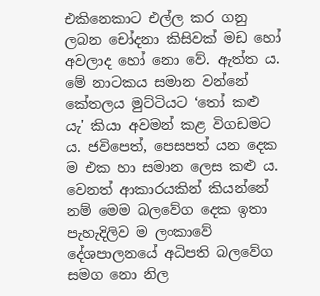එකිනෙකාට එල්ල කර ගනු ලබන චෝදනා කිසිවක් මඩ හෝ අවලාද හෝ නො වේ. ඇත්ත ය. මේ නාටකය සමාන වන්නේ කේතලය මුට්ටියට ‘තෝ කළු යැ' කියා අවමන් කළ විගඩමට ය. ජවිපෙත්, පෙසපත් යන දෙක ම එක හා සමාන ලෙස කළු ය. වෙනත් ආකාරයකින් කියන්නේ නම් මෙම බලවේග දෙක ඉතා පැහැදිලිව ම ලංකාවේ දේශපාලනයේ අධිපති බලවේග සමග නො නිල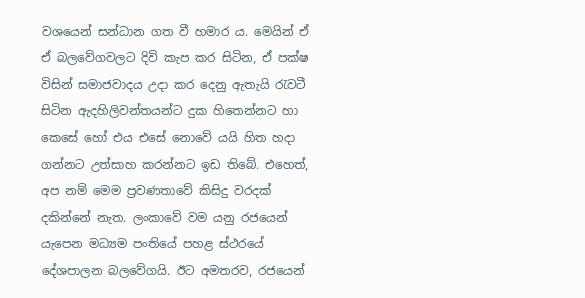වශයෙන් සන්ධාන ගත වී හමාර ය. මෙයින් ඒ ඒ බලවේගවලට දිවි කැප කර සිටින, ඒ පක්ෂ විසින් සමාජවාදය උදා කර දෙනු ඇතැයි රැවටී සිටින ඇදහිලිවන්තයන්ට දුක හිතෙන්නට හා කෙසේ හෝ එය එසේ නොවේ යයි හිත හදා ගන්නට උත්සාහ කරන්නට ඉඩ තිබේ. එහෙත්, අප නම් මෙම ප්‍රවණතාවේ කිසිදු වරදක් දකින්නේ නැත. ලංකාවේ වම යනු රජයෙන් යැපෙන මධ්‍යම පංතියේ පහළ ස්ථරයේ දේශපාලන බලවේගයි. ඊට අමතරව, රජයෙන්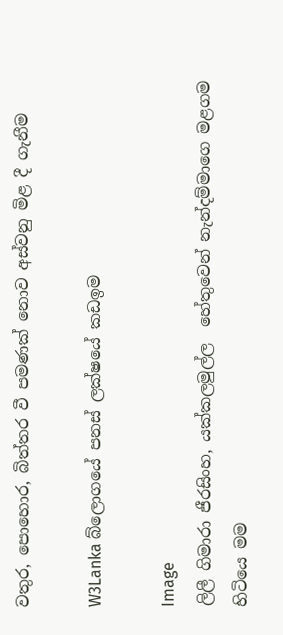වතුර, පොහොර, බිත්තර වී පමණක් නොව අස්වනු මිළ දී ගැනීම

W3Lanka බ්ලොගයේ පනස් ලක්ෂයේ කඩඉම

Image
ලිලී ගිමාරා ජීරසිංහ, යක්කලමුල්ල  හේතුවෙන් නැන්දම්මාගෙ මළගම හිටියෙ මම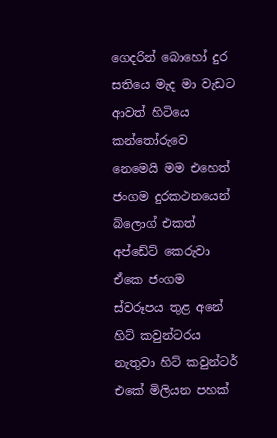ගෙදරින් බොහෝ දුර සතියෙ මැද මා වැඩට ආවත් හිටියෙ කන්තෝරුවෙ නෙමෙයි මම එහෙත් ජංගම දුරකථනයෙන් බ්ලොග් එකත් අප්ඩේට් කෙරුවා ඒකෙ ජංගම ස්වරූපය තුළ අනේ හිට් කවුන්ටරය නැතුවා හිට් කවුන්ටර් එකේ මිලියන පහක්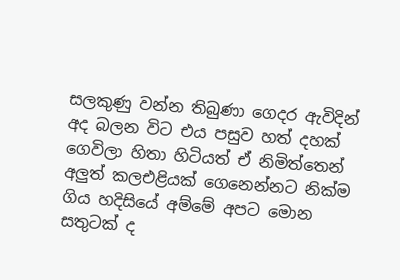සලකුණු වන්න තිබුණා ගෙදර ඇවිදින් අද බලන විට එය පසුව හත් දහක් ගෙවිලා හිතා හිටියත් ඒ නිමිත්තෙන් අලුත් කලඑළියක් ගෙනෙන්නට නික්ම ගිය හදිසියේ අම්මේ අපට මොන සතුටක් ද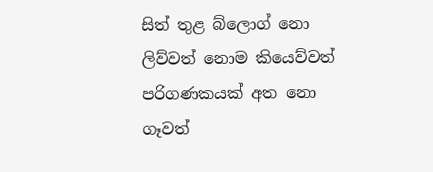සිත් තුළ බ්ලොග් නො ලිව්වත් නොම කියෙව්වත් පරිගණකයක් අත නො ගෑවත්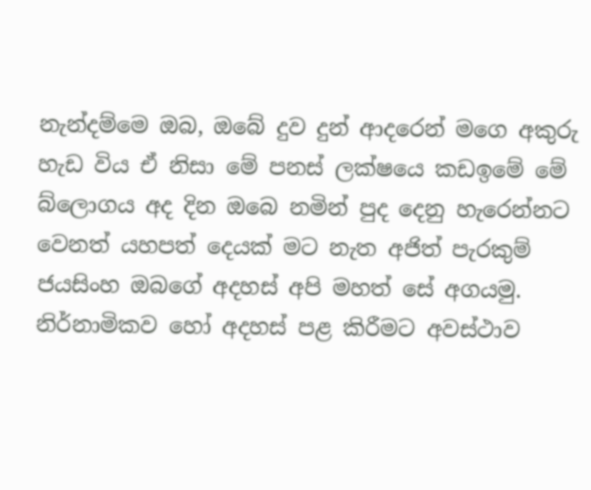නැන්දම්මෙ ඔබ, ඔබේ දුව දුන් ආදරෙන් මගෙ අකුරු හැඩ විය ඒ නිසා මේ පනස් ලක්ෂයෙ කඩඉමේ මේ බ්ලොගය අද දින ඔබෙ නමින් පුද දෙනු හැරෙන්නට වෙනත් යහපත් දෙයක් මට නැත අජිත් පැරකුම් ජයසිංහ ඔබගේ අදහස් අපි මහත් සේ අගයමු. නිර්නාමිකව හෝ අදහස් පළ කිරීමට අවස්ථාව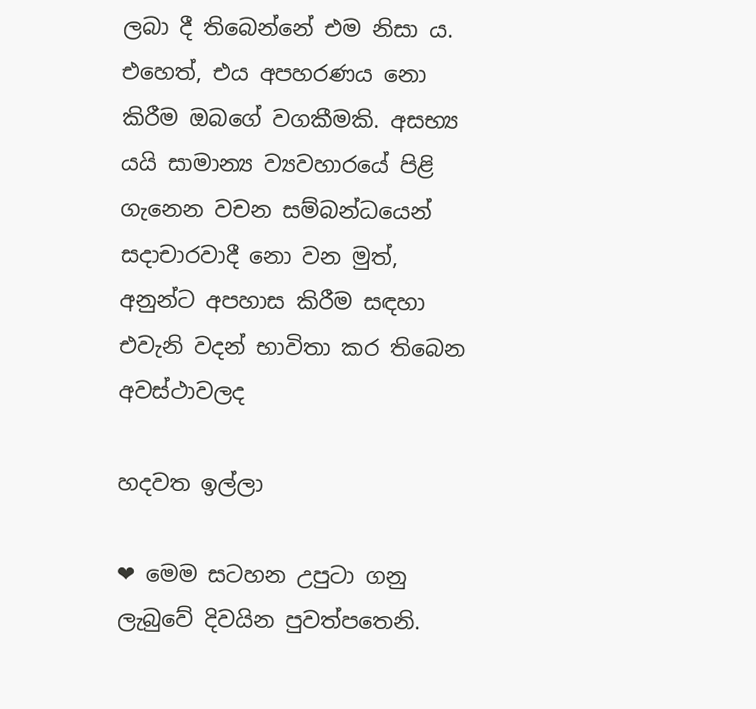ලබා දී තිබෙන්නේ එම නිසා ය. එහෙත්, එය අපහරණය නො කිරීම ඔබ‍ගේ වගකීමකි. අසභ්‍ය යයි සාමාන්‍ය ව්‍යවහාරයේ පිළි ගැනෙන වචන සම්බන්ධයෙන් සදාචාරවාදී නො වන මුත්, අනුන්ට අපහාස කිරීම සඳහා එවැනි වදන් භාවිතා කර තිබෙන අවස්ථාවලද

හදවත ඉල්ලා

❤ මෙම සටහන උපුටා ගනු ලැබුවේ දිවයින පුවත්පතෙනි.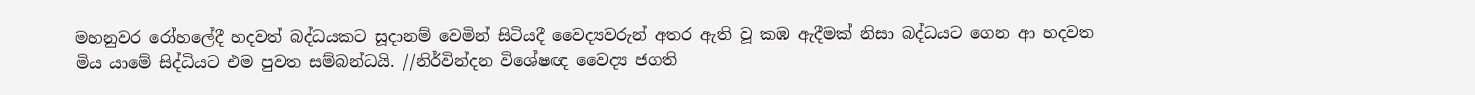මහනුවර රෝහලේදී හදවත් බද්ධයකට සූදානම් වෙමින් සිටියදී වෛද්‍යවරුන් අතර ඇති වූ කඹ ඇදීමක් නිසා බද්ධයට ගෙන ආ හදවත මිය යාමේ සිද්ධියට එම පුවත සම්බන්ධයි. //නිර්වින්දන විශේෂඥ වෛද්‍ය ජගති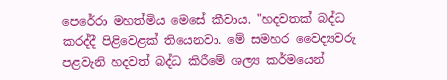පෙරේරා මහත්මිය මෙසේ කීවාය. "හදවතක්‌ බද්ධ කරද්දී පිළිවෙළක්‌ තියෙනවා. මේ සමහර වෛද්‍යවරු පළවැනි හදවත් බද්ධ කිරීමේ ශල්‍ය කර්මයෙන්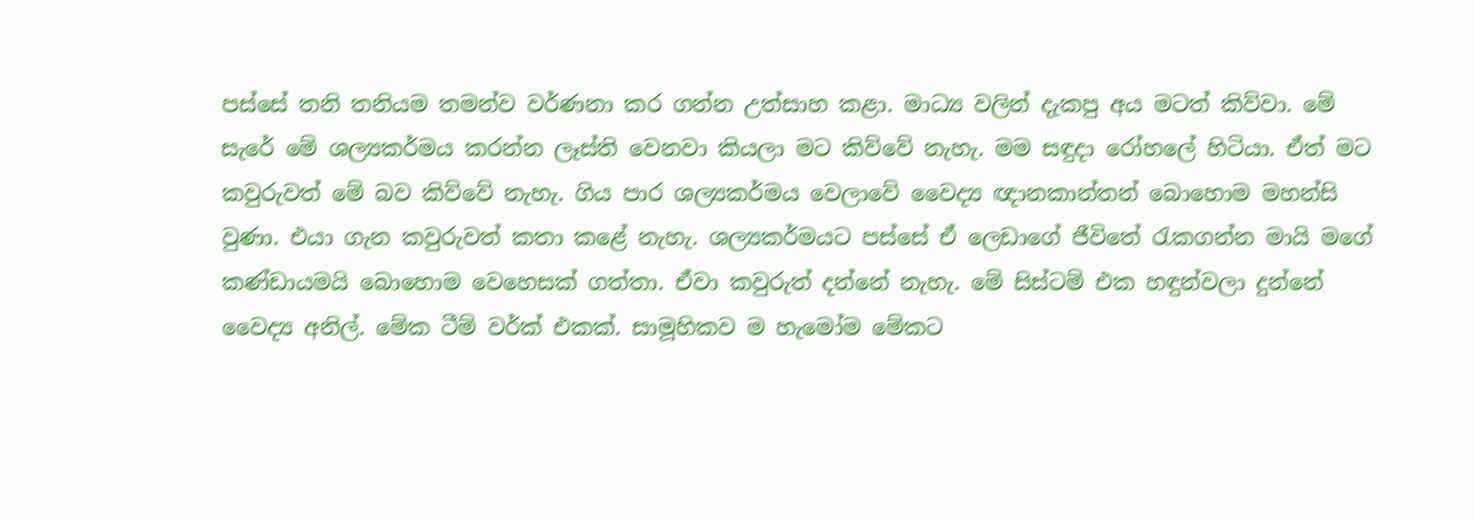පස්‌සේ තනි තනියම තමන්ව වර්ණනා කර ගන්න උත්සාහ කළා. මාධ්‍ය වලින් දැකපු අය මටත් කිව්වා. මේ සැරේ මේ ශල්‍යකර්මය කරන්න ලෑස්‌ති වෙනවා කියලා මට කිව්වේ නැහැ. මම සඳුදා රෝහලේ හිටියා. ඒත් මට කවුරුවත් මේ බව කිව්වේ නැහැ. ගිය පාර ශල්‍යකර්මය වෙලාවේ වෛද්‍ය ඥානකාන්තන් බොහොම මහන්සි වුණා. එයා ගැන කවුරුවත් කතා කළේ නැහැ. ශල්‍යකර්මයට පස්‌සේ ඒ ලෙඩාගේ ජීවිතේ රැකගන්න මායි මගේ කණ්‌ඩායමයි බොහොම වෙහෙසක්‌ ගත්තා. ඒවා කවුරුත් දන්නේ නැහැ. මේ සිස්‌ටම් එක හඳුන්වලා දුන්නේ වෛද්‍ය අනිල්. මේක ටීම් වර්ක්‌ එකක්‌. සාමූහිකව ම හැමෝම මේකට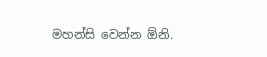මහන්සි වෙන්න ඕනි.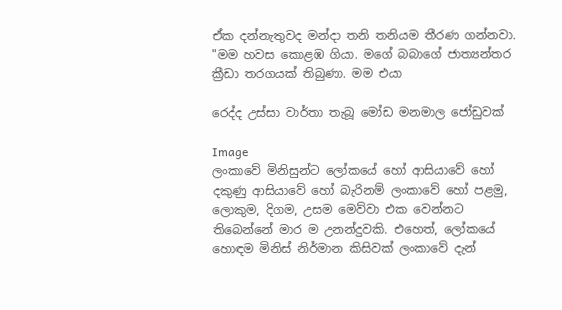ඒක දන්නැතුවද මන්දා තනි තනියම තීරණ ගන්නවා. "මම හවස කොළඹ ගියා. මගේ බබාගේ ජාත්‍යන්තර ක්‍රීඩා තරගයක්‌ තිබුණා. මම එයා

රෙද්ද උස්සා වාර්තා තැබූ මෝඩ මනමාල ජෝඩුවක්

Image
ලංකාවේ මිනිසුන්ට ලෝකයේ හෝ ආසියාවේ හෝ දකුණු ආසියාවේ හෝ බැරිනම් ලංකාවේ හෝ පළමු, ලොකුම, දිගම, උසම මෙව්වා එක වෙන්නට තිබෙන්නේ මාර ම උනන්දුවකි. එහෙත්, ලෝකයේ හොඳම මිනිස් නිර්මාන කිසිවක් ලංකාවේ දැන්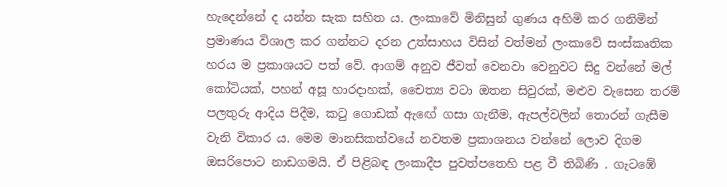හැදෙන්නේ ද යන්න සැක සහිත ය. ලංකාවේ මිනිසුන් ගුණය අහිමි කර ගනිමින් ප්‍රමාණය විශාල කර ගන්නට දරන උත්සාහය විසින් වත්මන් ලංකාවේ සංස්කෘතික හරය ම ප්‍රකාශයට පත් වේ. ආගම් අනුව ජීවත් වෙනවා වෙනුවට සිදු වන්නේ මල් කෝටියක්, පහන් අසූ හාරදාහක්, චෛත්‍ය වටා ඔතන සිවුරක්, මළුව වැසෙන තරම් පලතුරු ආදිය පිදීම, කටු ගොඩක් ඇ‍ඟේ ගසා ගැනීම, ඇපල්වලින් තොරන් ගැසීම වැනි විකාර ය. මෙම මානසිකත්වයේ නවතම ප්‍රකාශනය වන්නේ ලොව දිගම ඔසරිපොට නාඩගමයි. ඒ පිළිබඳ ලංකාදීප පුවත්පතෙහි පළ වී තිබිණි . ගැටඹේ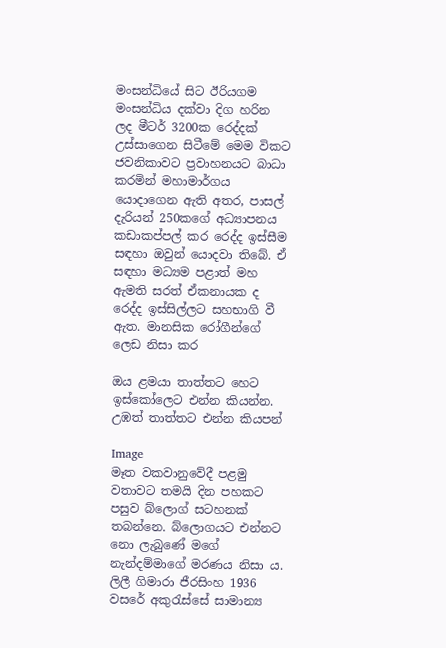මංසන්ධියේ සිට ඊරියගම මංසන්ධිය දක්වා දිග හරින ලද මීටර් 3200ක රෙද්දක් උස්සාගෙන සිටීමේ මෙම විකට ජවනිකාවට ප්‍රවාහනයට බාධා කරමින් මහාමාර්ගය යොදාගෙන ඇති අතර, පාසල් දැරියන් 250කගේ අධ්‍යාපනය කඩාකප්පල් කර රෙද්ද ඉස්සීම සඳහා ඔවුන් යොදවා තිබේ. ඒ සඳහා මධ්‍යම පළාත් මහ ඇමති සරත් ඒකනායක ද රෙද්ද ඉස්සිල්ලට සහභාගි වී ඇත. මානසික රෝගීන්ගේ ලෙඩ නිසා කර

ඔය ළමයා තාත්තට හෙට ඉස්කෝලෙට එන්න කියන්න. උඹත් තාත්තට එන්න කියපන්

Image
මෑත වකවානුවේදී පළමු වතාවට තමයි දින පහකට පසුව බ්ලොග් සටහනක් තබන්නෙ. බ්ලොගයට එන්නට නො ලැබුණේ මගේ නැන්දම්මාගේ මරණය නිසා ය. ලිලී ගිමාරා ජීරසිංහ 1936 වසරේ අකුරැස්සේ සාමාන්‍ය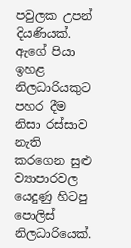පවුලක උපන් දියණියක්. ඇගේ පියා ඉහළ නිලධාරියකුට පහර දීම නිසා රස්සාව නැති කරගෙන සුළු ව්‍යාපාරවල යෙදුණු හිටපු පොලිස් නිලධාරියෙක්.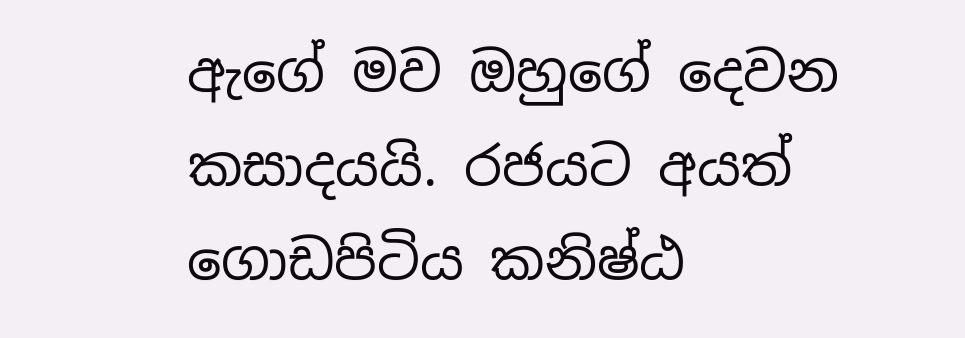ඇගේ මව ඔහුගේ දෙවන කසාදයයි. රජයට අයත් ගොඩපිටිය කනිෂ්ඨ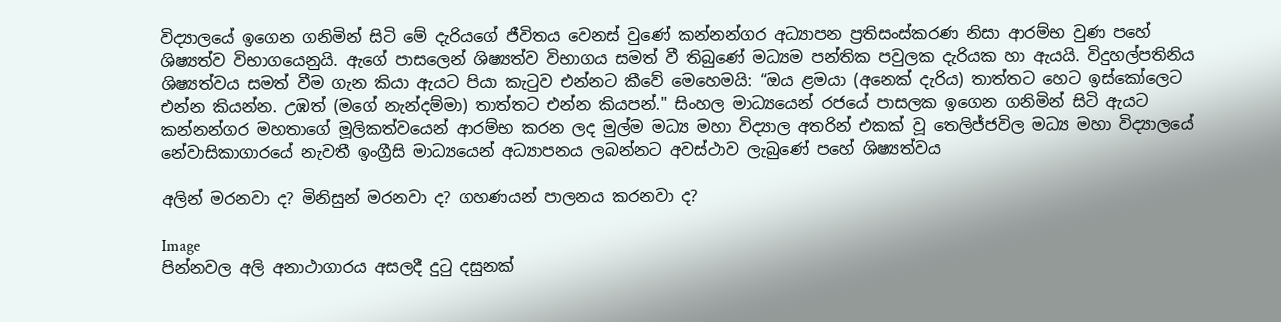විද්‍යාලයේ ඉගෙන ගනිමින් සිටි මේ දැරියගේ ජීවිතය වෙනස් වුණේ කන්නන්ගර අධ්‍යාපන ප්‍රතිසංස්කරණ නිසා ආරම්භ වුණ පහේ ශිෂ්‍යත්ව විභාගයෙනුයි. ඇගේ පාසලෙන් ශිෂ්‍යත්ව විභාගය සමත් වී තිබුණේ මධ්‍යම පන්තික පවුලක දැරියක හා ඇයයි. විදුහල්පතිනිය ශිෂ්‍යත්වය සමත් වීම ගැන කියා ඇයට පියා කැටුව එන්නට කීවේ මෙහෙමයි: “ඔය ළමයා (අනෙක් දැරිය) තාත්තට හෙට ඉස්කෝලෙට එන්න කියන්න. උඹත් (මගේ නැන්දම්මා) තාත්තට එන්න කියපන්." සිංහල මාධ්‍යයෙන් රජයේ පාසලක ඉගෙන ගනිමින් සිටි ඇයට කන්නන්ගර මහතාගේ මූලිකත්වයෙන් ආරම්භ කරන ලද මුල්ම මධ්‍ය මහා විද්‍යාල අතරින් එකක් වූ තෙලිජ්ජවිල මධ්‍ය මහා විද්‍යාලයේ නේවාසිකාගාරයේ නැවතී ඉංග්‍රීසි මාධ්‍යයෙන් අධ්‍යාපනය ලබන්නට අවස්ථාව ලැබුණේ පහේ ශිෂ්‍යත්වය

අලින් මරනවා ද? මිනිසුන් මරනවා ද? ගහණයන් පාලනය කරනවා ද?

Image
පින්නවල අලි අනාථාගාරය අසලදී දුටු දසුනක්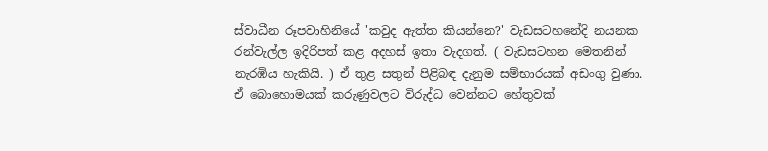ස්වාධීන රූපවාහිනියේ 'කවුද ඇත්ත කියන්නෙ?' වැඩසටහනේදි නයනක රන්වැල්ල ඉදිරිපත් කළ අදහස් ඉතා වැදගත්. ( වැඩසටහන මෙතනින් නැරඹිය හැකියි. ) ඒ තුළ සතුන් පිළිබඳ දැනුම සම්භාරයක් අඩංගු වුණා. ඒ බොහොමයක් කරුණුවලට විරුද්ධ වෙන්නට හේතුවක්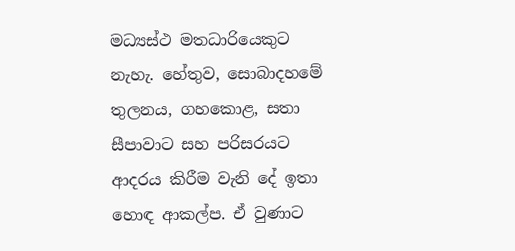මධ්‍යස්ථ මතධාරියෙකුට නැහැ. හේතුව, සොබාදහමේ තුලනය, ගහකොළ, සතා සීපාවාට සහ පරිසරයට ආදරය කිරීම වැනි දේ ඉතා හොඳ ආකල්ප. ඒ වුණාට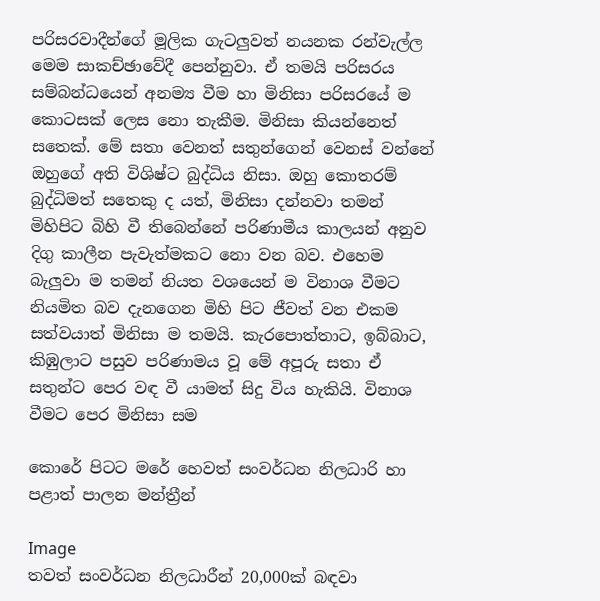පරිසරවාදීන්ගේ මූලික ගැටලුවත් නයනක රන්වැල්ල මෙම සාකච්ඡාවේදී පෙන්නුවා. ඒ තමයි පරිසරය සම්බන්ධයෙන් අනම්‍ය වීම හා මිනිසා පරිසරයේ ම කොටසක් ලෙස නො තැකීම. මිනිසා කියන්නෙත් සතෙක්. මේ සතා වෙනත් සතුන්ගෙන් වෙනස් වන්නේ ඔහුගේ අති විශිෂ්ට බුද්ධිය නිසා. ඔහු කොතරම් බුද්ධිමත් සතෙකු ද යත්, මිනිසා දන්නවා තමන් මිහිපිට බිහි වී තිබෙන්නේ පරිණාමීය කාලයන් අනුව දිගු කාලීන පැවැත්මකට නො වන බව. එහෙම බැලුවා ම තමන් නියත වශයෙන් ම විනාශ වීමට නියමිත බව දැනගෙන මිහි පිට ජීවත් වන එකම සත්වයාත් මිනිසා ම තමයි. කැරපොත්තාට, ඉබ්බාට, කිඹුලාට පසුව පරිණාමය වූ මේ අපූරු සතා ඒ සතුන්ට පෙර වඳ වී යාමත් සිදු විය හැකියි. විනාශ වීමට පෙර මිනිසා සම

කොරේ පිටට මරේ හෙවත් සංවර්ධන නිලධාරි හා පළාත් පාලන මන්ත්‍රීන්

Image
තවත් සංවර්ධන නිලධාරීන් 20,000ක් බඳවා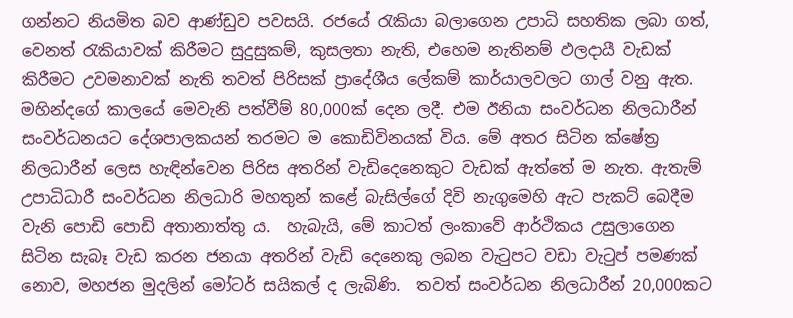ගන්නට නියමිත බව ආණ්ඩුව පවසයි. රජයේ රැකියා බලාගෙන උපාධි සහතික ලබා ගත්, වෙනත් රැකියාවක් කිරීමට සුදුසුකම්, කුසලතා නැති, එහෙම නැතිනම් ඵලදායී වැඩක් කිරීමට උවමනාවක් නැති තවත් පිරිසක් ප්‍රාදේශීය ලේකම් කාර්යාලවලට ගාල් වනු ඇත.  මහින්දගේ කාලයේ මෙවැනි පත්වීම් 80,000ක් දෙන ලදී. එම ඊනියා සංවර්ධන නිලධාරීන් සංවර්ධනයට දේශපාලකයන් තරමට ම කොඩිවිනයක් විය. මේ අතර සිටින ක්ෂේත්‍ර නිලධාරීන් ලෙස හැඳින්වෙන පිරිස අතරින් වැඩිදෙනෙකුට වැඩක් ඇත්තේ ම නැත. ඇතැම් උපාධිධාරී සංවර්ධන නිලධාරි මහතුන් කළේ බැසිල්ගේ දිවි නැගුමෙහි ඇට පැකට් බෙදීම වැනි පොඩි පොඩි අතානාත්තු ය.  හැබැයි, මේ කාටත් ලංකාවේ ආර්ථිකය උසුලාගෙන සිටින සැබෑ වැඩ කරන ජනයා අතරින් වැඩි දෙනෙකු ලබන වැටුපට වඩා වැටුප් පමණක් නොව, මහජන මුදලින් මෝටර් සයිකල් ද ලැබිණි.  තවත් සංවර්ධන නිලධාරීන් 20,000කට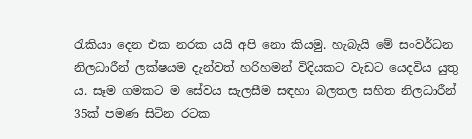රැකියා දෙන එක නරක යයි අපි නො කියමු. හැබැයි මේ සංවර්ධන නිලධාරීන් ලක්ෂයම දැන්වත් හරිහමන් විදියකට වැඩට යෙදවිය යුතු ය. සෑම ගමකට ම සේවය සැලසීම සඳහා බලතල සහිත නිලධාරීන් 35ක් පමණ සිටින රටක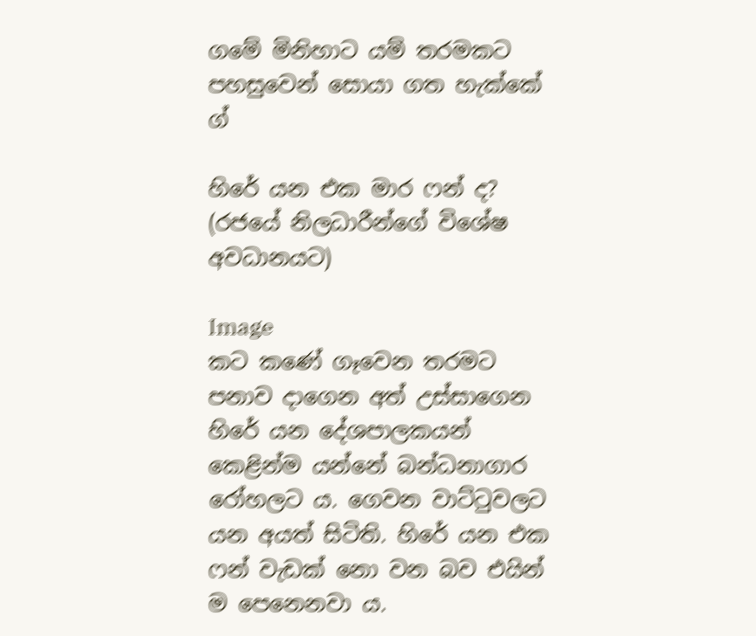ගමේ මිනිහාට යම් තරමකට පහසුවෙන් සොයා ගත හැක්කේ ග්‍

හිරේ යන එක මාර ෆන් ද? (රජයේ නිලධාරීන්ගේ විශේෂ අවධානයට)

Image
කට කණේ ගෑවෙන තරමට පනාව දාගෙන අත් උස්සාගෙන හිරේ යන දේශපාලකයන් කෙළින්ම යන්නේ බන්ධනාගාර රෝහලට ය. ගෙවන වාට්ටුවලට යන අයත් සිටිති. හිරේ යන එක ෆන් වැඩක් නො වන බව එයින් ම පෙනෙනවා ය.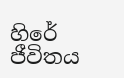හිරේ ජීවිතය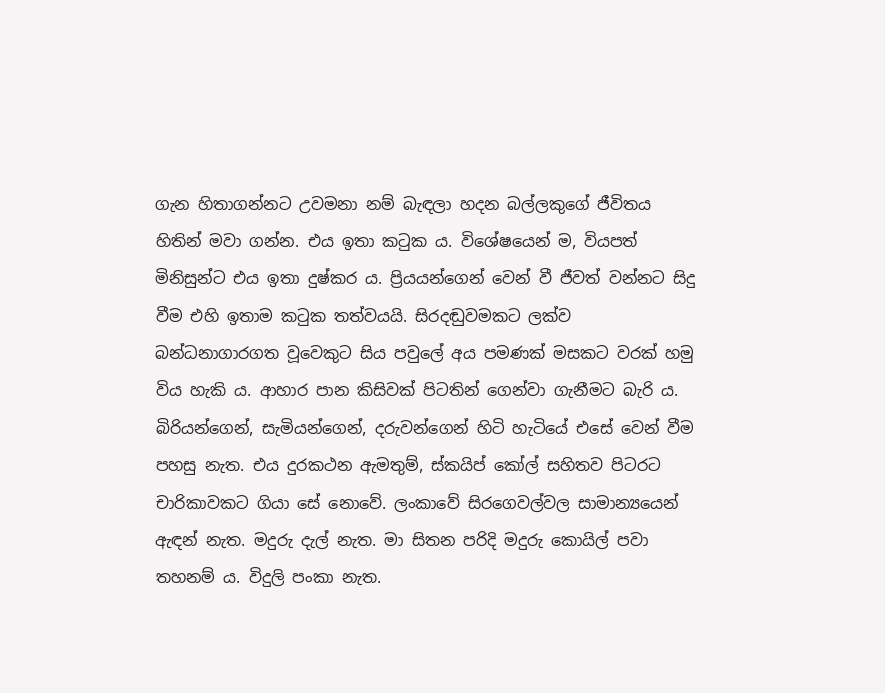ගැන හිතාගන්නට උවමනා නම් බැඳලා හදන බල්ලකුගේ ජීවිතය හිතින් මවා ගන්න. එය ඉතා කටුක ය. විශේෂයෙන් ම, වියපත් මිනිසුන්ට එය ඉතා දුෂ්කර ය. ප්‍රියයන්ගෙන් වෙන් වී ජීවත් වන්නට සිදු වීම එහි ඉතාම කටුක තත්වයයි. සිරදඬුවමකට ලක්ව බන්ධනාගාරගත වූවෙකුට සිය පවුලේ අය පමණක් මසකට වරක් හමු විය හැකි ය. ආහාර පාන කිසිවක් පිටතින් ගෙන්වා ගැනීමට බැරි ය. බිරියන්ගෙන්, සැමියන්ගෙන්, දරුවන්ගෙන් හිටි හැටියේ එසේ වෙන් වීම පහසු නැත. එය දුරකථන ඇමතුම්, ස්කයිප් කෝල් සහිතව පිටරට චාරිකාවකට ගියා සේ නොවේ. ලංකාවේ සිරගෙවල්වල සාමාන්‍යයෙන් ඇඳන් නැත. මදුරු දැල් නැත. මා සිතන පරිදි මදුරු කොයිල් පවා තහනම් ය. විදුලි පංකා නැත.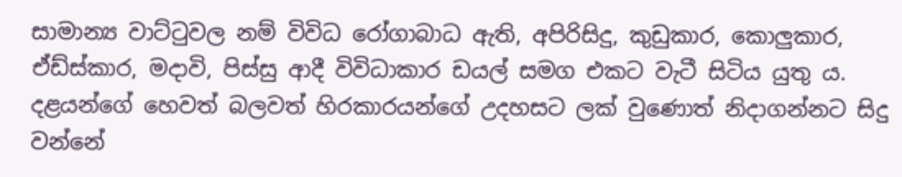සාමාන්‍ය වාට්ටුවල නම් විවිධ රෝගාබාධ ඇති, අපිරිසිදු, කුඩුකාර, කොලුකාර, ඒඩ්ස්කාර, මදාවි, පිස්සු ආදී විවිධාකාර ඩයල් සමග එකට වැටී සිටිය යුතු ය. දළයන්ගේ හෙවත් බලවත් හිරකාරයන්ගේ උදහසට ලක් වුණොත් නිදාගන්නට සිදු වන්නේ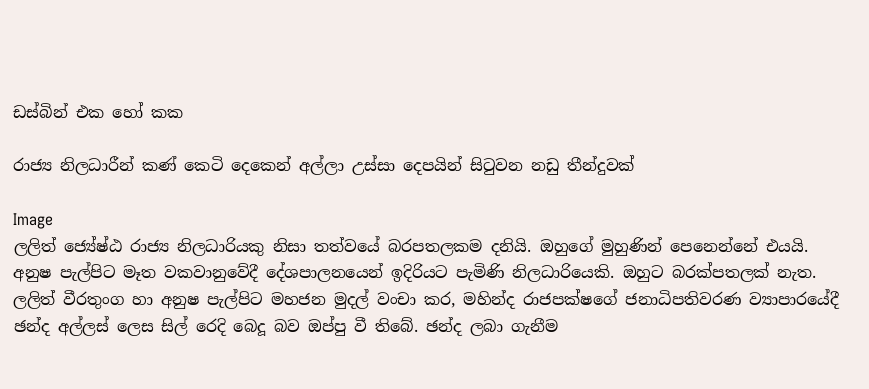ඩස්බින් එක හෝ කක

රාජ්‍ය නිලධාරීන් කණ් කෙටි දෙකෙන් අල්ලා උස්සා දෙපයින් සිටුවන නඩු තීන්දුවක්

Image
ලලිත් ජ්‍යේෂ්ඨ රාජ්‍ය නිලධාරියකු නිසා තත්වයේ බරපතලකම දනියි. ඔහුගේ මුහුණින් පෙනෙන්නේ එයයි. අනුෂ පැල්පිට මෑත වකවානුවේදී දේශපාලනයෙන් ඉදිරියට පැමිණි නිලධාරියෙකි. ඔහුට බරක්පතලක් නැත.  ලලිත් වීරතුංග හා අනුෂ පැල්පිට මහජන මුදල් වංචා කර, මහින්ද රාජපක්ෂගේ ජනාධිපතිවරණ ව්‍යාපාරයේදී ඡන්ද අල්ලස් ලෙස සිල් රෙදි බෙදූ බව ඔප්පු වී තිබේ. ඡන්ද ලබා ගැනීම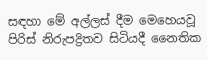සඳහා මේ අල්ලස් දීම මෙහෙයවූ පිරිස් නිරුපද්‍රිතව සිටියදී නෛතික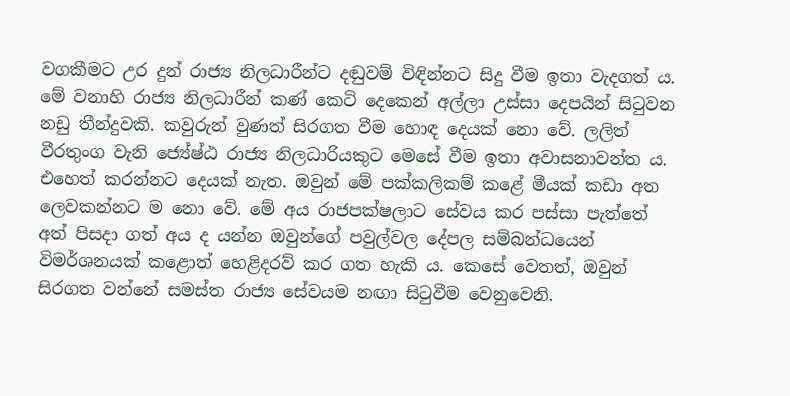වගකීමට උර දුන් රාජ්‍ය නිලධාරීන්ට දඬුවම් විඳින්නට සිදු වීම ඉතා වැදගත් ය. මේ වනාහි රාජ්‍ය නිලධාරීන් කණ් කෙටි දෙකෙන් අල්ලා උස්සා දෙපයින් සිටුවන නඩු තීන්දුවකි. කවුරුන් වුණත් සිරගත වීම හොඳ දෙයක් නො වේ. ලලිත් වීරතුංග වැනි ජ්‍යේෂ්ඨ රාජ්‍ය නිලධාරියකුට මෙසේ වීම ඉතා අවාසනාවන්ත ය. එහෙත් කරන්නට දෙයක් නැත. ඔවුන් මේ පක්කලිකම් කළේ මීයක් කඩා අත ලෙවකන්නට ම නො වේ. මේ අය රාජපක්ෂලාට සේවය කර පස්සා පැත්තේ අත් පිසදා ගත් අය ද යන්න ඔවුන්ගේ පවුල්වල දේපල සම්බන්ධයෙන් විමර්ශනයක් කළොත් හෙළිදරව් කර ගත හැකි ය. කෙසේ වෙතත්, ඔවුන් සිරගත වන්නේ සමස්ත රාජ්‍ය සේවයම නඟා සිටුවීම වෙනුවෙනි.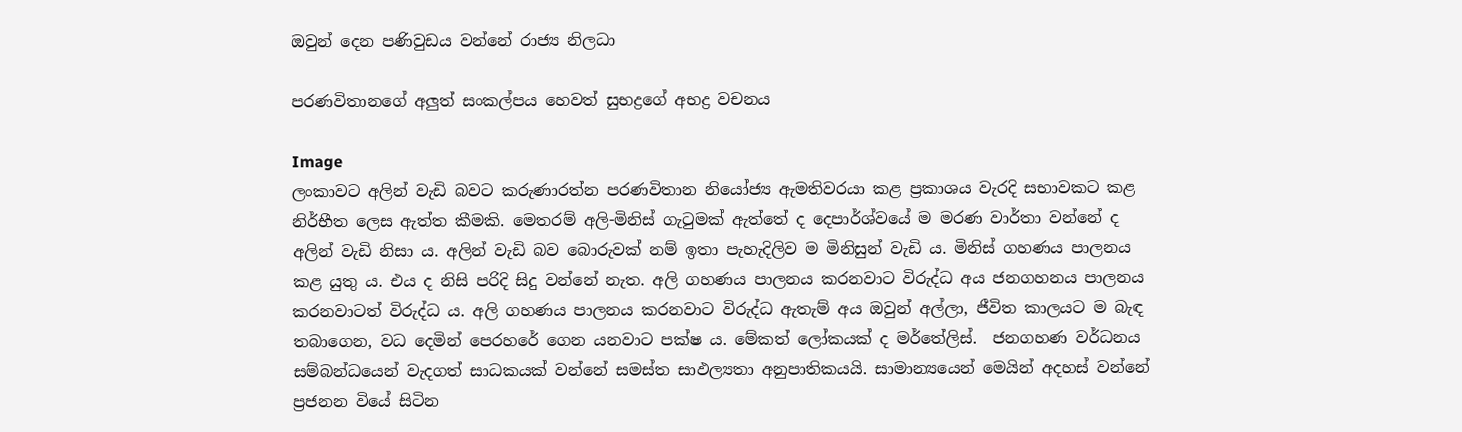ඔවුන් දෙන පණිවුඩය වන්නේ රාජ්‍ය නිලධා

පරණවිතානගේ අලුත් සංකල්පය හෙවත් සුභද්‍රගේ අභද්‍ර වචනය

Image
ලංකාවට අලින් වැඩි බවට කරුණාරත්න පරණවිතාන නියෝජ්‍ය ඇමතිවරයා කළ ප්‍රකාශය වැරදි සභාවකට කළ නිර්භීත ලෙස ඇත්ත කීමකි. මෙතරම් අලි-මිනිස් ගැටුමක් ඇත්තේ ද දෙපාර්ශ්වයේ ම මරණ වාර්තා වන්නේ ද අලින් වැඩි නිසා ය. අලින් වැඩි බව බොරුවක් නම් ඉතා පැහැදිලිව ම මිනිසුන් වැඩි ය. මිනිස් ගහණය පාලනය කළ යුතු ය. එය ද නිසි පරිදි සිදු වන්නේ නැත. අලි ගහණය පාලනය කරනවාට විරුද්ධ අය ජනගහනය පාලනය කරනවාටත් විරුද්ධ ය. අලි ගහණය පාලනය කරනවාට විරුද්ධ ඇතැම් අය ඔවුන් අල්ලා, ජීවිත කාලයට ම බැඳ තබාගෙන, වධ දෙමින් පෙරහරේ ගෙන යනවාට පක්ෂ ය. මේකත් ලෝකයක් ද මර්තේලිස්.  ජනගහණ වර්ධනය සම්බන්ධයෙන් වැදගත් සාධකයක් වන්නේ සමස්ත සාඵල්‍යතා අනුපාතිකයයි. සාමාන්‍යයෙන් මෙයින් අදහස් වන්නේ ප්‍රජනන වියේ සිටින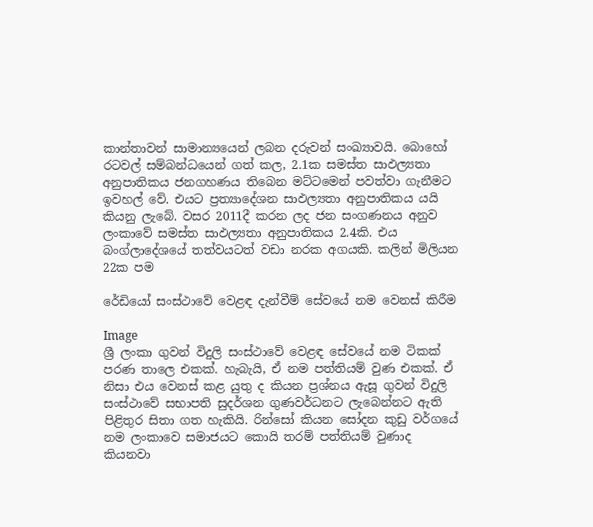කාන්තාවන් සාමාන්‍යයෙන් ලබන දරුවන් සංඛ්‍යාවයි. බොහෝ රටවල් සම්බන්ධයෙන් ගත් කල, 2.1ක සමස්ත සාඵල්‍යතා අනුපාතිකය ජනගහණය තිබෙන මට්ටමෙන් පවත්වා ගැනීමට ඉවහල් වේ. එයට ප්‍රත්‍යාදේශන සාඵල්‍යතා අනුපාතිකය යයි කියනු ලැබේ. වසර 2011දී කරන ලද ජන සංගණනය අනුව ලංකාවේ සමස්ත සාඵල්‍යතා අනුපාතිකය 2.4කි. එය බංග්ලාදේශයේ තත්වයටත් වඩා නරක අගයකි. කලින් මිලියන 22ක පම

රේඩියෝ සංස්ථාවේ වෙළඳ දැන්වීම් සේවයේ නම වෙනස් කිරීම

Image
ශ්‍රී ලංකා ගුවන් විදුලි සංස්ථාවේ වෙළඳ සේවයේ නම ටිකක් පරණ තාලෙ එකක්. හැබැයි, ඒ නම පත්තියම් වුණ එකක්. ඒ නිසා එය වෙනස් කළ යුතු ද කියන ප්‍රශ්නය ඇසූ ගුවන් විදුලි සංස්ථාවේ සභාපති සුදර්ශන ගුණවර්ධනට ලැබෙන්නට ඇති පිළිතුර සිතා ගත හැකියි. රින්සෝ කියන සෝදන කුඩු වර්ගයේ නම ලංකාවෙ සමාජයට කොයි තරම් පත්තියම් වුණාද කියනවා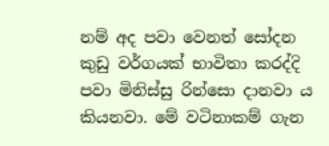නම් අද පවා වෙනත් සෝදන කුඩු වර්ගයක් භාවිතා කරද්දි පවා මිනිස්සු රින්සො දානවා ය කියනවා. මේ වටිනාකම් ගැන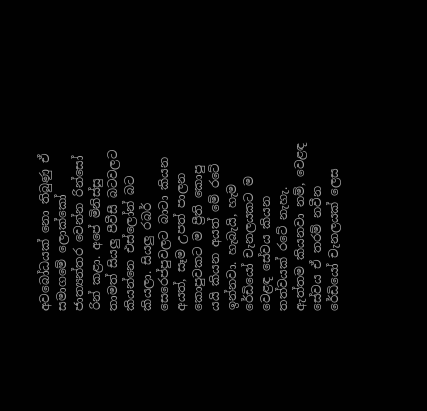අවබෝධයක් නො තිබුණු ඒ සමාගමේ ලොක්කෝ ජාත්‍යන්තර වෙන්න රින්සෝ රින් කළා. අපේ මිනිස්සු තාමත් සියලු පීවීසී බටවලට කියන්නෙ එස්ලෝන් බට කියලා. සියලු රබර් සෙරෙප්පුවලට බාටා කියන අයත්, සෑම උපත් පාලන කොපුවකට ම ප්‍රීති කොපු යයි කියන අයත් මේ රටේ ඉන්නවා. හැබැයි, හැම රේඩියෝ චැනලයකට ම වෙළඳ සේවය කියන තත්වයක් රටේ නැහැ. ඇත්තම කියනවා නම්, වෙළඳ සේවය ඒ තරම් නවීන රේඩියෝ චැනලයක් ලෙස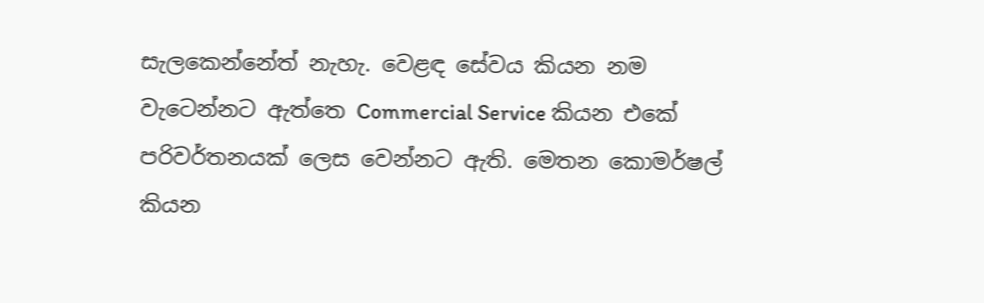සැලකෙන්නේත් නැහැ. වෙළඳ සේවය කියන නම වැටෙන්නට ඇත්තෙ Commercial Service කියන එකේ පරිවර්තනයක් ලෙස වෙන්නට ඇති. මෙතන කොමර්ෂල් කියන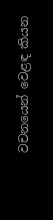වචනයෙන් වෙළඳ කියන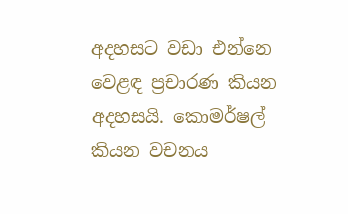අදහසට වඩා එන්නෙ වෙළඳ ප්‍රචාරණ කියන අදහසයි. කොමර්ෂල් කියන වචනය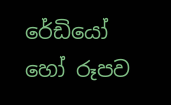රේඩියෝ හෝ රූපව